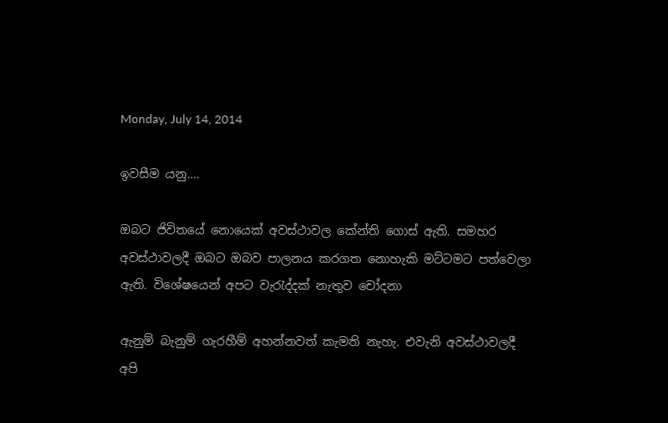Monday, July 14, 2014

ඉවසීම යනු....

ඔබට ජිවිතයේ නොයෙක් අවස්ථාවල කේන්ති ගොස් ඇති. සමහර  අවස්ථාවලදී ඔබට ඔබව පාලනය කරගත නොහැකි මට්ටමට පත්වෙලා ඇති. විශේෂයෙන් අපට වැරැද්දක් නැතුව චෝදනා

ඇනුම් බැනුම් ගැරහීම් අහන්නවත් කැමති නැහැ. එවැනි අවස්ථාවලදී අපි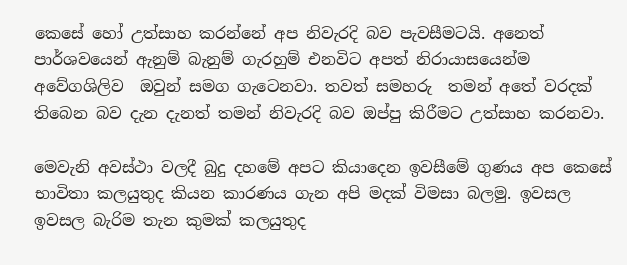කෙසේ හෝ උත්සාහ කරන්නේ අප නිවැරදි බව පැවසීමටයි. අනෙත් පාර්ශවයෙන් ඇනුම් බැනුම් ගැරහුම් එනවිට අපත් නිරායාසයෙන්ම අවේගශිලිව  ඔවුන් සමග ගැටෙනවා. තවත් සමහරු  තමන් අතේ වරදක් තිබෙන බව දැන දැනත් තමන් නිවැරදි බව ඔප්පු කිරීමට උත්සාහ කරනවා.

මෙවැනි අවස්ථා වලදී බුදු දහමේ අපට කියාදෙන ඉවසීමේ ගුණය අප කෙසේ භාවිතා කලයුතුද කියන කාරණය ගැන අපි මදක් විමසා බලමු. ඉවසල ඉවසල බැරිම තැන කුමක් කලයුතුද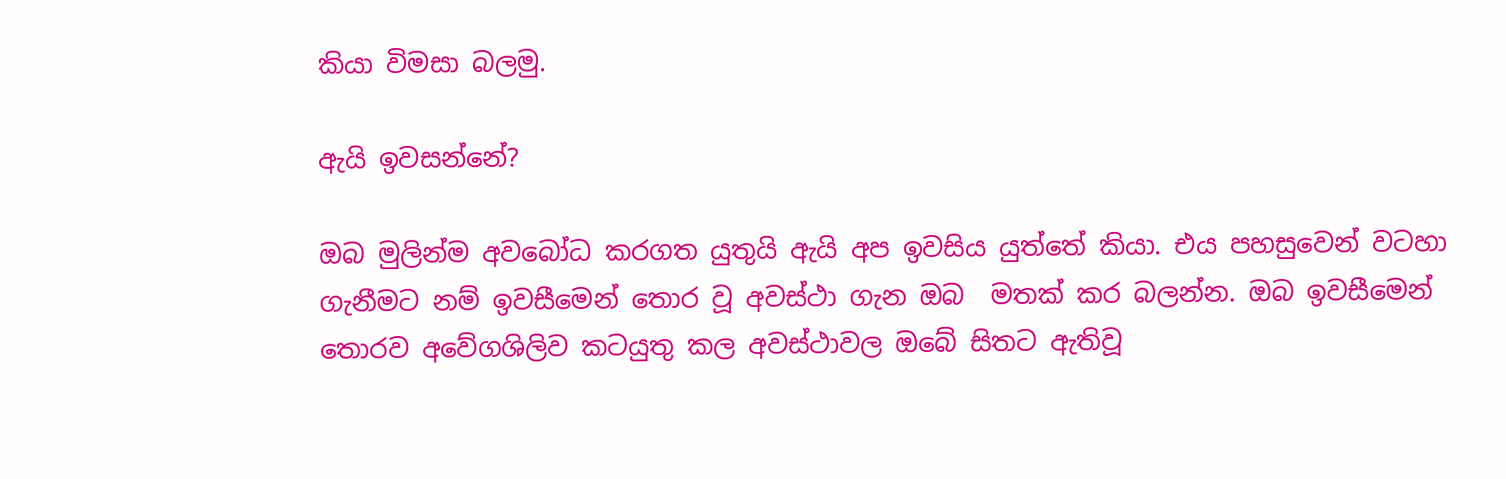කියා විමසා බලමු.

ඇයි ඉවසන්නේ?

ඔබ මුලින්ම අවබෝධ කරගත යුතුයි ඇයි අප ඉවසිය යුත්තේ කියා. එය පහසුවෙන් වටහා ගැනීමට නම් ඉවසීමෙන් තොර වූ අවස්ථා ගැන ඔබ  මතක් කර බලන්න. ඔබ ඉවසීමෙන් තොරව අවේගශිලිව කටයුතු කල අවස්ථාවල ඔබේ සිතට ඇතිවූ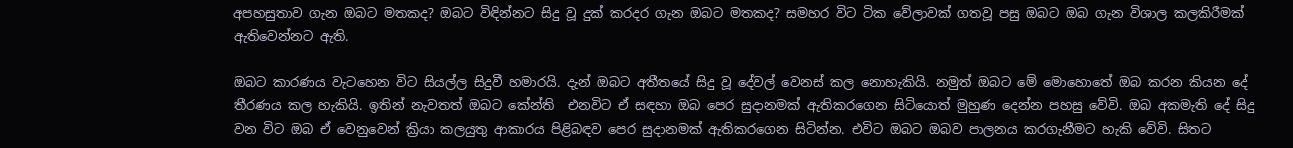අපහසුතාව ගැන ඔබට මතකද? ඔබට විඳින්නට සිදු වූ දුක් කරදර ගැන ඔබට මතකද? සමහර විට ටික වේලාවක් ගතවූ පසු ඔබට ඔබ ගැන විශාල කලකිරීමක් ඇතිවෙන්නට ඇති.

ඔබට කාරණය වැටහෙන විට සියල්ල සිදුවී හමාරයි. දැන් ඔබට අතීතයේ සිදු වූ දේවල් වෙනස් කල නොහැකියි. නමුත් ඔබට මේ මොහොතේ ඔබ කරන කියන දේ තීරණය කල හැකියි. ඉතින් නැවතත් ඔබට කේන්ති  එනවිට ඒ සඳහා ඔබ පෙර සුදානමක් ඇතිකරගෙන සිටියොත් මුහුණ දෙන්න පහසු වේවි. ඔබ අකමැති දේ සිදු වන විට ඔබ ඒ වෙනුවෙන් ක්‍රියා කලයුතු ආකාරය පිළිබඳව පෙර සුදානමක් ඇතිකරගෙන සිටින්න. එවිට ඔබට ඔබව පාලනය කරගැනීමට හැකි වේවි. සිතට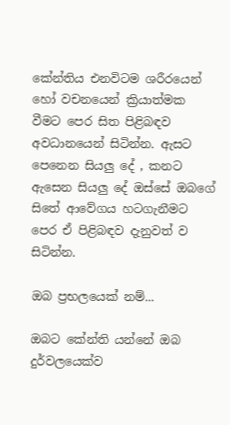කේන්තිය එනවිටම ශරීරයෙන් හෝ වචනයෙන් ක්‍රියාත්මක වීමට පෙර සිත පිළිබඳව අවධානයෙන් සිටින්න. ඇසට පෙනෙන සියලු දේ , කනට ඇසෙන සියලු දේ ඔස්සේ ඔබගේ සිතේ ආවේගය හටගැනීමට පෙර ඒ පිළිබඳව දැනුවත් ව සිටින්න.

ඔබ ප්‍රභලයෙක් නම්...

ඔබට කේන්ති යන්නේ ඔබ දුර්වලයෙක්ව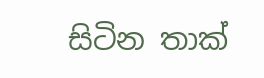සිටින තාක්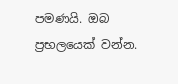පමණයි. ඔබ ප්‍රභලයෙක් වන්න.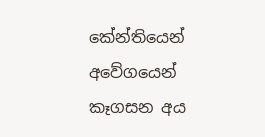කේන්තියෙන් අවේගයෙන් කෑගසන අය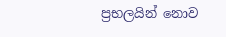ප්‍රභලයින් නොව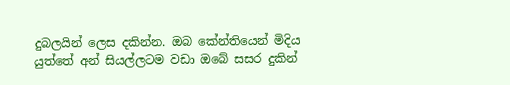දුබලයින් ලෙස දකින්න. ඔබ කේන්තියෙන් මිදිය යුත්තේ අන් සියල්ලටම වඩා ඔබේ සසර දුකින්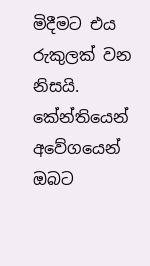මිදීමට එය රුකුලක් වන නිසයි. කේන්තියෙන් අවේගයෙන් ඔබට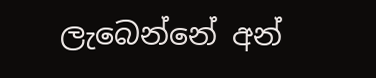ලැබෙන්නේ අන්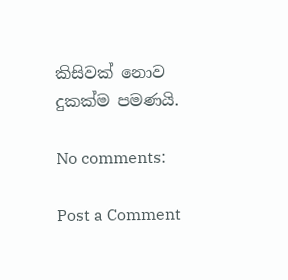කිසිවක් නොව දුකක්ම පමණයි.

No comments:

Post a Comment